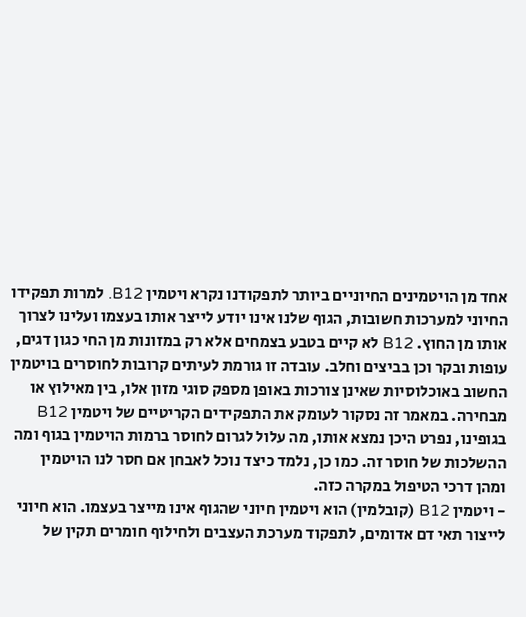אחד מן הויטמינים החיוניים ביותר לתפקודנו נקרא ויטמין B12. למרות תפקידו החיוני למערכות חשובות, הגוף שלנו אינו יודע לייצר אותו בעצמו ועלינו לצרוך אותו מן החוץ. B12 לא קיים בטבע בצמחים אלא רק במזונות מן החי כגון דגים, עופות ובקר וכן בביצים וחלב. עובדה זו גורמת לעיתים קרובות לחוסרים בויטמין החשוב באוכלוסיות שאינן צורכות באופן מספק סוגי מזון אלו, בין מאילוץ או מבחירה. במאמר זה נסקור לעומק את התפקידים הקריטיים של ויטמין B12 בגופינו, נפרט היכן נמצא אותו, מה עלול לגרום לחוסר ברמות הויטמין בגוף ומה ההשלכות של חוסר זה. כמו כן, נלמד כיצד נוכל לאבחן אם חסר לנו הויטמין ומהן דרכי הטיפול במקרה כזה.
- ויטמין B12 (קובלמין) הוא ויטמין חיוני שהגוף אינו מייצר בעצמו. הוא חיוני לייצור תאי דם אדומים, לתפקוד מערכת העצבים ולחילוף חומרים תקין של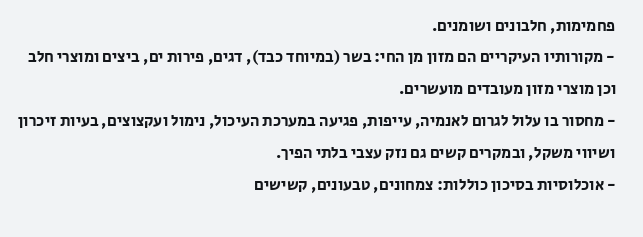פחמימות, חלבונים ושומנים.
- מקורותיו העיקריים הם מזון מן החי: בשר (במיוחד כבד), דגים, פירות ים, ביצים ומוצרי חלב וכן מוצרי מזון מעובדים מועשרים.
- מחסור בו עלול לגרום לאנמיה, עייפות, פגיעה במערכת העיכול, נימול ועקצוצים, בעיות זיכרון ושיווי משקל, ובמקרים קשים גם נזק עצבי בלתי הפיך.
- אוכלוסיות בסיכון כוללות: צמחונים, טבעונים, קשישים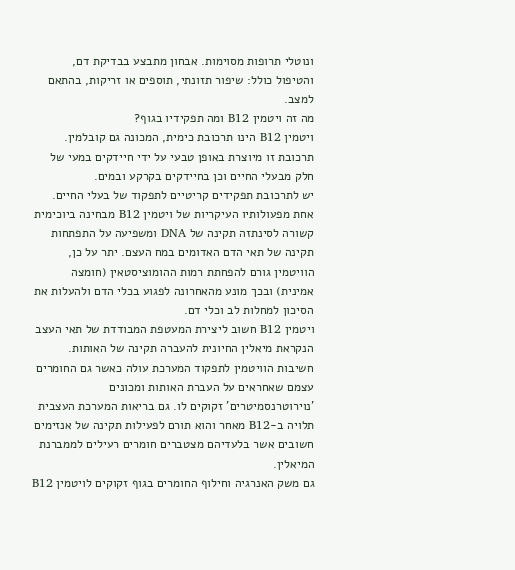ונוטלי תרופות מסוימות. אבחון מתבצע בבדיקת דם, והטיפול כולל: שיפור תזונתי, תוספים או זריקות, בהתאם למצב.
מה זה ויטמין B12 ומה תפקידיו בגוף?
ויטמין B12 הינו תרכובת כימית, המכונה גם קובלמין. תרכובת זו מיוצרת באופן טבעי על ידי חיידקים במעי של חלק מבעלי החיים וכן בחיידקים בקרקע ובמים.
יש לתרכובת תפקידים קריטיים לתפקוד של בעלי החיים.
אחת מפעולותיו העיקריות של ויטמין B12 מבחינה ביוכימית קשורה לסינתזה תקינה של DNA ומשפיעה על התפתחות תקינה של תאי הדם האדומים במח העצם. יתר על כן, הוויטמין גורם להפחתת רמות ההומוציסטאין (חומצה אמינית) ובכך מונע מהאחרונה לפגוע בכלי הדם ולהעלות את הסיכון למחלות לב וכלי דם.
ויטמין B12 חשוב ליצירת המעטפת המבודדת של תאי העצב הנקראת מיאלין החיונית להעברה תקינה של האותות. חשיבות הוויטמין לתפקוד המערכת עולה כאשר גם החומרים עצמם שאחראים על העברת האותות ומכונים 'נוירוטרנסמיטרים' זקוקים לו. גם בריאות המערכת העצבית תלויה ב-B12 מאחר והוא תורם לפעילות תקינה של אנזימים חשובים אשר בלעדיהם מצטברים חומרים רעילים לממברנת המיאלין.
גם משק האנרגיה וחילוף החומרים בגוף זקוקים לויטמין B12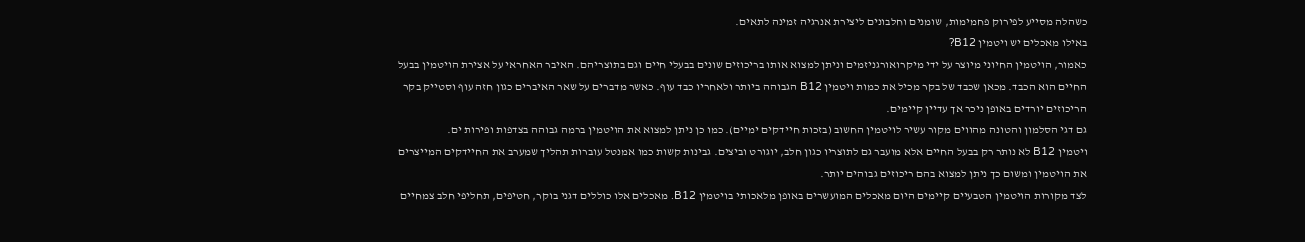כשהלה מסייע לפירוק פחמימות, שומנים וחלבונים ליצירת אנרגיה זמינה לתאים.
באילו מאכלים יש ויטמין B12?
כאמור, הויטמין החיוני מיוצר על ידי מיקרואורגניזמים וניתן למצוא אותו בריכוזים שונים בבעלי חיים וגם בתוצריהם. האיבר האחראי על אצירת הויטמין בבעל החיים הוא הכבד. מכאן שכבד של בקר מכיל את כמות ויטמין B12 הגבוהה ביותר ולאחריו כבד עוף. כאשר מדברים על שאר האיברים כגון חזה עוף וסטייק בקר הריכוזים יורדים באופן ניכר אך עדיין קיימים.
גם דגי הסלמון והטונה מהווים מקור עשיר לויטמין החשוב (בזכות חיידקים ימיים). כמו כן ניתן למצוא את הויטמין ברמה גבוהה בצדפות ופירות ים.
ויטמין B12 לא נותר רק בבעל החיים אלא מועבר גם לתוצריו כגון חלב, יוגורט וביצים. גבינות קשות כמו אמנטל עוברות תהליך שמערב את החיידקים המייצרים את הויטמין ומשום כך ניתן למצוא בהם ריכוזים גבוהים יותר.
לצד מקורות הויטמין הטבעיים קיימים היום מאכלים המועשרים באופן מלאכותי בויטמין B12. מאכלים אלו כוללים דגני בוקר, חטיפים, תחליפי חלב צמחיים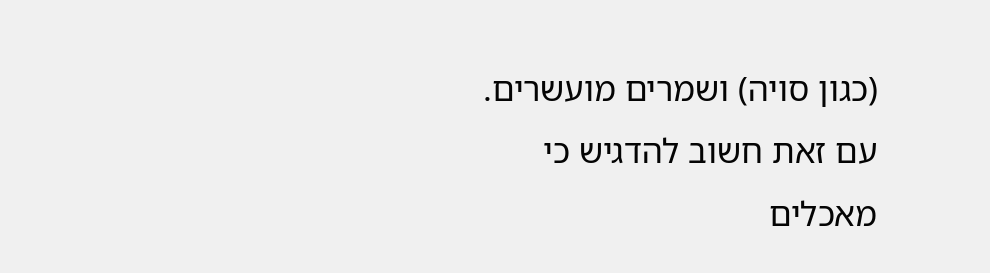(כגון סויה) ושמרים מועשרים. עם זאת חשוב להדגיש כי מאכלים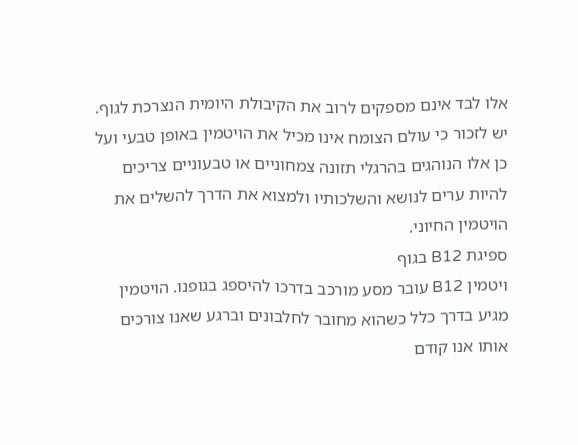אלו לבד אינם מספקים לרוב את הקיבולת היומית הנצרכת לגוף.
יש לזכור כי עולם הצומח אינו מכיל את הויטמין באופן טבעי ועל כן אלו הנוהגים בהרגלי תזונה צמחוניים או טבעוניים צריכים להיות ערים לנושא והשלכותיו ולמצוא את הדרך להשלים את הויטמין החיוני.
ספיגת B12 בגוף
ויטמין B12 עובר מסע מורכב בדרכו להיספג בגופנו. הויטמין מגיע בדרך כלל כשהוא מחובר לחלבונים וברגע שאנו צורכים אותו אנו קודם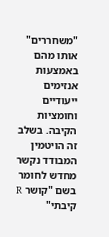"משחררים" אותו מהם באמצעות אנזימים ייעודיים וחומציות הקיבה. בשלב זה הויטמין המבודד נקשר מחדש לחומר בשם "קושר R קיבתי"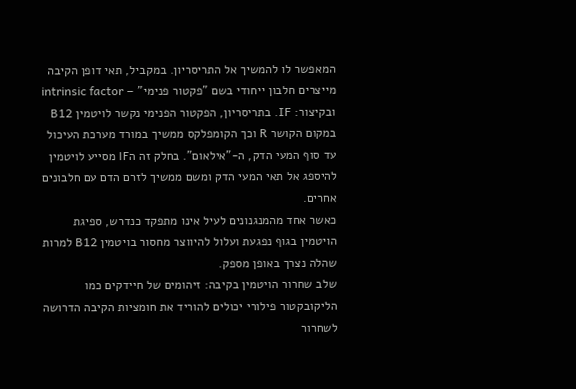המאפשר לו להמשיך אל התריסריון. במקביל, תאי דופן הקיבה מייצרים חלבון ייחודי בשם "פקטור פנימי" – intrinsic factor ובקיצור: IF. בתריסריון, הפקטור הפנימי נקשר לויטמין B12 במקום הקושר R וכך הקומפלקס ממשיך במורד מערכת העיכול עד סוף המעי הדק, ה-"אילאום". בחלק זה הIF מסייע לויטמין להיספג אל תאי המעי הדק ומשם ממשיך לזרם הדם עם חלבונים אחרים.
כאשר אחד מהמנגנונים לעיל אינו מתפקד כנדרש, ספיגת הויטמין בגוף נפגעת ועלול להיווצר מחסור בויטמין B12 למרות שהלה נצרך באופן מספק.
שלב שחרור הויטמין בקיבה: זיהומים של חיידקים כמו הליקובקטור פילורי יכולים להוריד את חומציות הקיבה הדרושה לשחרור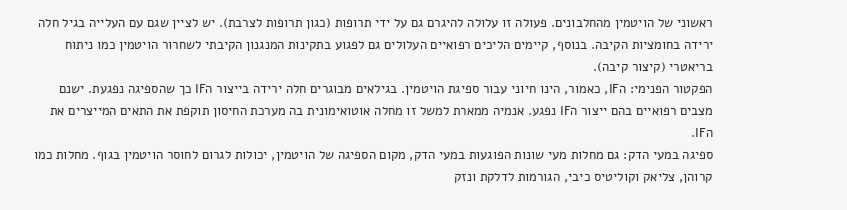ראשוני של הויטמין מהחלבונים. פעולה זו עלולה להיגרם גם על ידי תרופות (כגון תרופות לצרבת). יש לציין שגם עם העלייה בגיל חלה ירידה בחומציות הקיבה. בנוסף, קיימים הליכים רפואיים העלולים גם לפגוע בתקינות המנגנון הקיבתי לשחרור הויטמין כמו ניתוח בריאטרי (קיצור קיבה).
הפקטור הפנימי: הIF, כאמור, הינו חיוני עבור ספיגת הויטמין. בגילאים מבוגרים חלה ירידה בייצור הIF כך שהספיגה נפגעת. ישנם מצבים רפואיים בהם ייצור הIF נפגע. אנמיה ממארת למשל זו מחלה אוטואימונית בה מערכת החיסון תוקפת את התאים המייצרים את הIF.
ספיגה במעי הדק: גם מחלות מעי שונות הפוגעות במעי הדק, מקום הספיגה של הויטמין, יכולות לגרום לחוסר הויטמין בגוף. מחלות כמו קרוהן, צליאק וקוליטיס כיבי, הגורמות לדלקת ונזק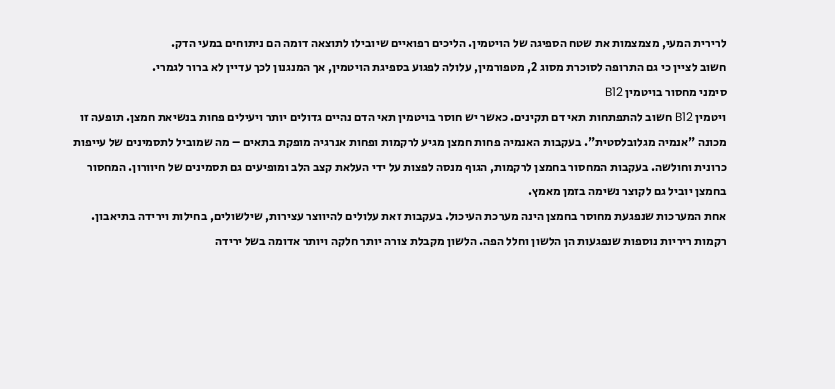לרירית המעי, מצמצמות את שטח הספיגה של הויטמין. הליכים רפואיים שיובילו לתוצאה דומה הם ניתוחים במעי הדק.
חשוב לציין כי גם התרופה לסוכרת מסוג 2, מטפורמין, עלולה לפגוע בספיגת הויטמין, אך המנגנון לכך עדיין לא ברור לגמרי.
סימני מחסור בויטמין B12
ויטמין B12 חשוב להתפתחות תאי דם תקינים. כאשר יש חוסר בויטמין תאי הדם נהיים גדולים יותר ויעילים פחות בנשיאת חמצן. תופעה זו מכונה "אנמיה מגלובלסטית". בעקבות האנמיה פחות חמצן מגיע לרקמות ופחות אנרגיה מופקת בתאים – מה שמוביל לתסמינים של עייפות כרונית וחולשה. בעקבות המחסור בחמצן לרקמות, הגוף מנסה לפצות על ידי העלאת קצב הלב ומופיעים גם תסמינים של חיוורון. המחסור בחמצן יוביל גם לקוצר נשימה בזמן מאמץ.
אחת המערכות שנפגעת מחוסר בחמצן הינה מערכת העיכול. בעקבות זאת עלולים להיווצר עצירות, שילשולים, בחילות וירידה בתיאבון. רקמות ריריות נוספות שנפגעות הן הלשון וחלל הפה. הלשון מקבלת צורה יותר חלקה ויותר אדומה בשל ירידה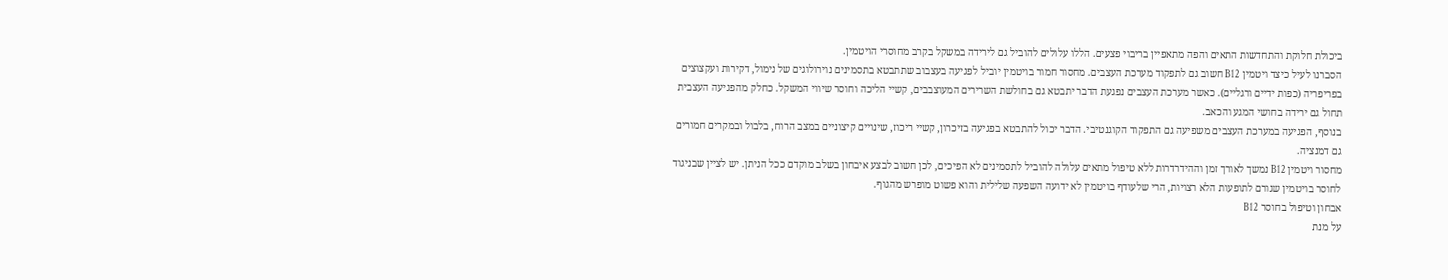ביכולת חלוקת והתחדשות התאים והפה מתאפיין בריבוי פצעים. הללו עלולים להוביל גם לירידה במשקל בקרב מחוסרי הויטמין.
הסברנו לעיל כיצד ויטמין B12 חשוב גם לתפקוד מערכת העצבים. מחסור חמור בויטמין יוביל לפגיעה בעצבוב שתתבטא בתסמינים נוירולוגים של נימול, דקירות ועקצוצים בפריפריה (כפות ידיים ורגליים). כאשר מערכת העצבים נפגעת הדבר יתבטא גם בחולשת השרירים המעוצבבים, קשיי הליכה וחוסר שיווי המשקל. כחלק מהפגיעה העצבית תחול גם ירידה בחושי המגע והכאב.
בנוסף, הפגיעה במערכת העצבים משפיעה גם התפקוד הקוגנטיבי. הדבר יכול להתבטא בפגיעה בזיכרון, קשיי ריכוז, שינויים קיצוניים במצב הרוח, בלבול ובמקרים חמורים גם דמנציה.
מחסור ויטמין B12 נמשך לאורך זמן וההידרדרות ללא טיפול מתאים עלולה להוביל לתסמינים לא הפיכים, לכן חשוב לבצע איבחון בשלב מוקדם ככל הניתן. יש לציין שבניגוד לחוסר בויטמין שגורם לתופעות הלא רצויות, הרי שלעודף בויטמין לא ידועה השפעה שלילית והוא פשוט מופרש מהגוף.
אבחון וטיפול בחוסר B12
על מנת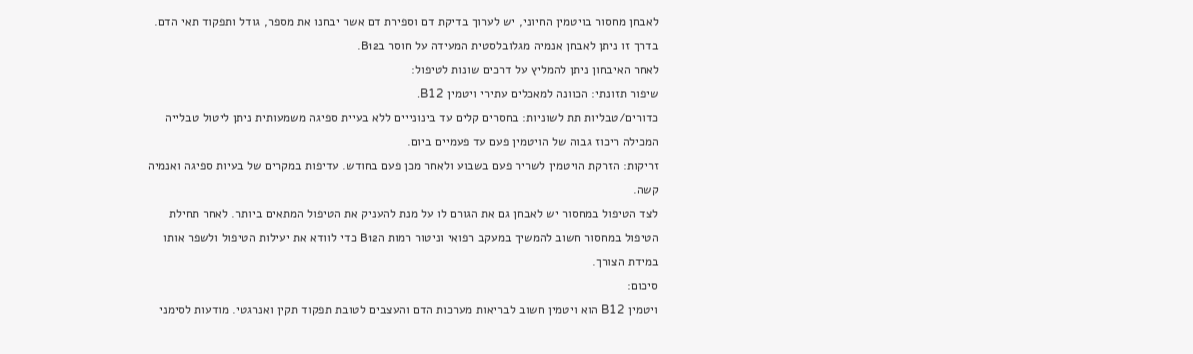לאבחן מחסור בויטמין החיוני, יש לערוך בדיקת דם וספירת דם אשר יבחנו את מספר, גודל ותפקוד תאי הדם. בדרך זו ניתן לאבחן אנמיה מגלובלסטית המעידה על חוסר בB12.
לאחר האיבחון ניתן להמליץ על דרכים שונות לטיפול:
שיפור תזונתי: הכוונה למאכלים עתירי ויטמין B12.
כדורים/טבליות תת לשוניות: בחסרים קלים עד בינונייים ללא בעיית ספיגה משמעותית ניתן ליטול טבלייה המכילה ריכוז גבוה של הויטמין פעם עד פעמיים ביום.
זריקות: הזרקת הויטמין לשריר פעם בשבוע ולאחר מכן פעם בחודש. עדיפות במקרים של בעיות ספיגה ואנמיה קשה.
לצד הטיפול במחסור יש לאבחן גם את הגורם לו על מנת להעניק את הטיפול המתאים ביותר. לאחר תחילת הטיפול במחסור חשוב להמשיך במעקב רפואי וניטור רמות הB12 כדי לוודא את יעילות הטיפול ולשפר אותו במידת הצורך.
סיכום:
ויטמין B12 הוא ויטמין חשוב לבריאות מערכות הדם והעצבים לטובת תפקוד תקין ואנרגטי. מודעות לסימני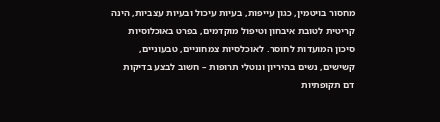מחסור בויטמין, כגון עייפות, בעיות עיכול ובעיות עצביות, הינה קריטית לטובת איבחון וטיפול מוקדמים, בפרט באוכלוסיות סיכון המועדות לחוסר. לאוכלסיות צמחוניים, טבעוניים, קשישים, נשים בהיריון ונוטלי תרופות – חשוב לבצע בדיקות דם תקופתיות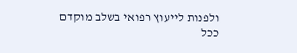ולפנות לייעוץ רפואי בשלב מוקדם ככל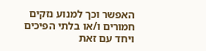האפשר וכך למנוע נזקים חמורים ו/או בלתי הפיכים ויחד עם זאת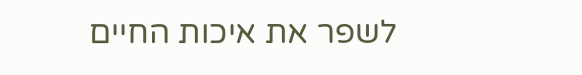לשפר את איכות החיים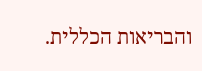והבריאות הכללית.